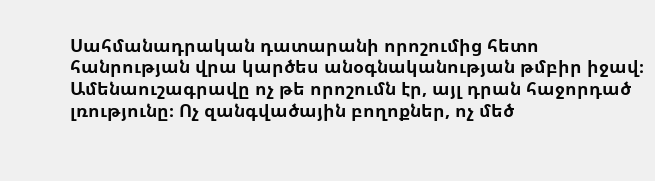Սահմանադրական դատարանի որոշումից հետո հանրության վրա կարծես անօգնականության թմբիր իջավ։ Ամենաուշագրավը ոչ թե որոշումն էր, այլ դրան հաջորդած լռությունը։ Ոչ զանգվածային բողոքներ, ոչ մեծ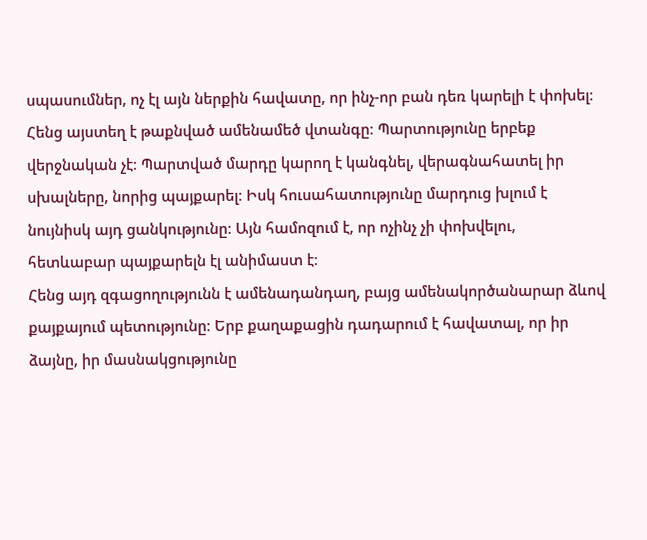սպասումներ, ոչ էլ այն ներքին հավատը, որ ինչ-որ բան դեռ կարելի է փոխել։
Հենց այստեղ է թաքնված ամենամեծ վտանգը։ Պարտությունը երբեք վերջնական չէ։ Պարտված մարդը կարող է կանգնել, վերագնահատել իր սխալները, նորից պայքարել։ Իսկ հուսահատությունը մարդուց խլում է նույնիսկ այդ ցանկությունը։ Այն համոզում է, որ ոչինչ չի փոխվելու, հետևաբար պայքարելն էլ անիմաստ է։
Հենց այդ զգացողությունն է ամենադանդաղ, բայց ամենակործանարար ձևով քայքայում պետությունը։ Երբ քաղաքացին դադարում է հավատալ, որ իր ձայնը, իր մասնակցությունը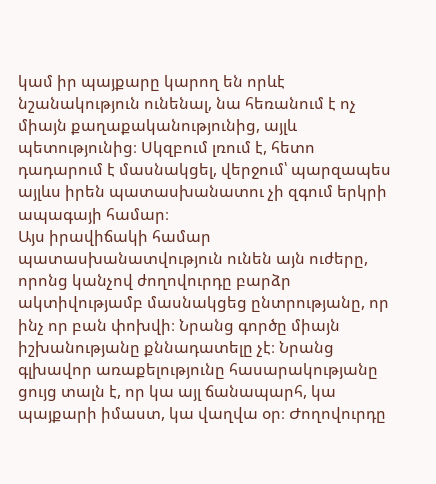կամ իր պայքարը կարող են որևէ նշանակություն ունենալ, նա հեռանում է ոչ միայն քաղաքականությունից, այլև պետությունից։ Սկզբում լռում է, հետո դադարում է մասնակցել, վերջում՝ պարզապես այլևս իրեն պատասխանատու չի զգում երկրի ապագայի համար։
Այս իրավիճակի համար պատասխանատվություն ունեն այն ուժերը, որոնց կանչով ժողովուրդը բարձր ակտիվությամբ մասնակցեց ընտրությանը, որ ինչ որ բան փոխվի։ Նրանց գործը միայն իշխանությանը քննադատելը չէ։ Նրանց գլխավոր առաքելությունը հասարակությանը ցույց տալն է, որ կա այլ ճանապարհ, կա պայքարի իմաստ, կա վաղվա օր։ Ժողովուրդը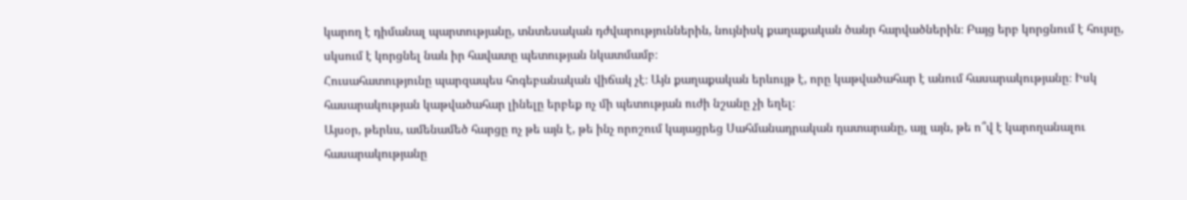կարող է դիմանալ պարտությանը, տնտեսական դժվարություններին, նույնիսկ քաղաքական ծանր հարվածներին։ Բայց երբ կորցնում է հույսը, սկսում է կորցնել նաև իր հավատը պետության նկատմամբ։
Հուսահատությունը պարզապես հոգեբանական վիճակ չէ։ Այն քաղաքական երևույթ է, որը կաթվածահար է անում հասարակությանը։ Իսկ հասարակության կաթվածահար լինելը երբեք ոչ մի պետության ուժի նշանը չի եղել։
Այսօր, թերևս, ամենամեծ հարցը ոչ թե այն է, թե ինչ որոշում կայացրեց Սահմանադրական դատարանը, այլ այն, թե ո՞վ է կարողանալու հասարակությանը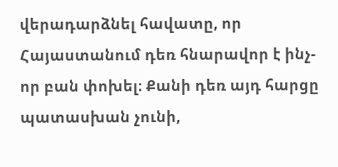վերադարձնել հավատը, որ Հայաստանում դեռ հնարավոր է ինչ-որ բան փոխել։ Քանի դեռ այդ հարցը պատասխան չունի,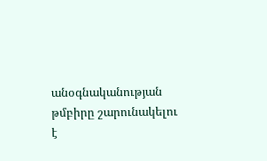անօգնականության թմբիրը շարունակելու է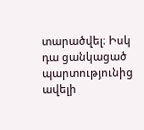տարածվել։ Իսկ դա ցանկացած պարտությունից ավելի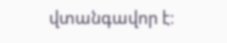վտանգավոր է։